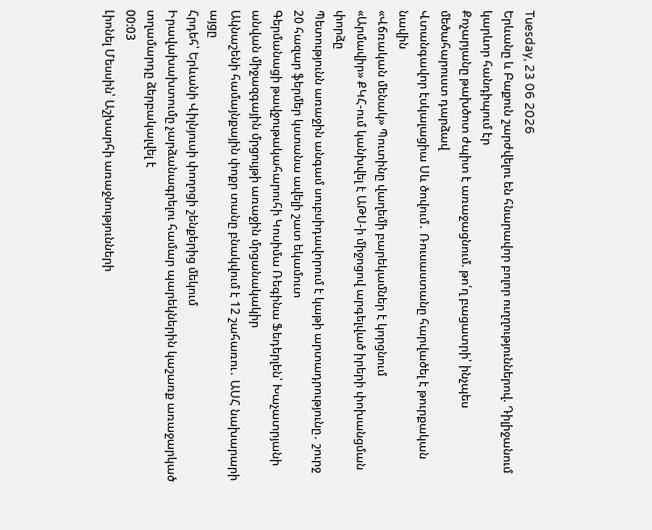Tuesday, 23 06 2026
Երևանը և Բաքուն շարժվելու են հնարավոր բոլոր ուղղություններով. Դիլիջանում կարևոր հանդիպում էր
Քոչարյանը թախծոտ ժպիտ է առաջացնում. թո՛ղ բացատրի՝ ինչպես մեծահարուստ դարձավ
Վտանգավոր էսկալացիա Սև ծովում․ Ռուսաստանը հարվածել է թուրքական նավին
«Վճռական մենակ» Պուտինը վաղեմի բարեկամներ է կորցնում
«Արմավիր» ՔԿՀ-ում կանխվել է ԱԹՍ-ի միջոցով արգելված իրերի փոխանցման փորձը
Պետությունն առաջին անգամ սուբսիդավորում է կաթի արտադրությունը․ շուրջ 20 հազար ֆերմեր կստանա ավելի շատ եկամուտ
Գերմանացի թավջութակահարուհի Կոսիմա Ռեգինա Ֆեդերլեն՝ Խաչատրյանի անվան միջազգային մրցույթի առաջին մրցանակակիր
Ակնաշենի համայնքային փոքր տանը բնակվում է 12 շահառու․ ԱՍՀ նախարարի այցը
Հրդեհ՝ Երևանի Վիլնյուսի փողոցի շենքերից մեկում
Իրավախախտումը չարձանագրելու համար պարեկներին կաշառք առաջարկած տղամարդը ձերբակալվել է
00:03
Լիոնել Մեսսին՝ Աշխարհի առաջնությունների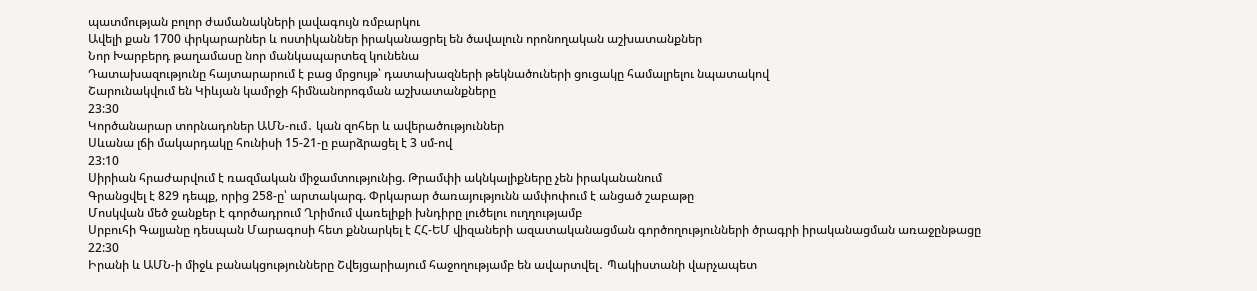պատմության բոլոր ժամանակների լավագույն ռմբարկու
Ավելի քան 1700 փրկարարներ և ոստիկաններ իրականացրել են ծավալուն որոնողական աշխատանքներ
Նոր Խարբերդ թաղամասը նոր մանկապարտեզ կունենա
Դատախազությունը հայտարարում է բաց մրցույթ՝ դատախազների թեկնածուների ցուցակը համալրելու նպատակով
Շարունակվում են Կիևյան կամրջի հիմնանորոգման աշխատանքները
23:30
Կործանարար տորնադոներ ԱՄՆ-ում․ կան զոհեր և ավերածություններ
Սևանա լճի մակարդակը հունիսի 15-21-ը բարձրացել է 3 սմ-ով
23:10
Սիրիան հրաժարվում է ռազմական միջամտությունից. Թրամփի ակնկալիքները չեն իրականանում
Գրանցվել է 829 դեպք, որից 258-ը՝ արտակարգ. Փրկարար ծառայությունն ամփոփում է անցած շաբաթը
Մոսկվան մեծ ջանքեր է գործադրում Ղրիմում վառելիքի խնդիրը լուծելու ուղղությամբ
Սրբուհի Գալյանը դեսպան Մարագոսի հետ քննարկել է ՀՀ-ԵՄ վիզաների ազատականացման գործողությունների ծրագրի իրականացման առաջընթացը
22:30
Իրանի և ԱՄՆ-ի միջև բանակցությունները Շվեյցարիայում հաջողությամբ են ավարտվել․ Պակիստանի վարչապետ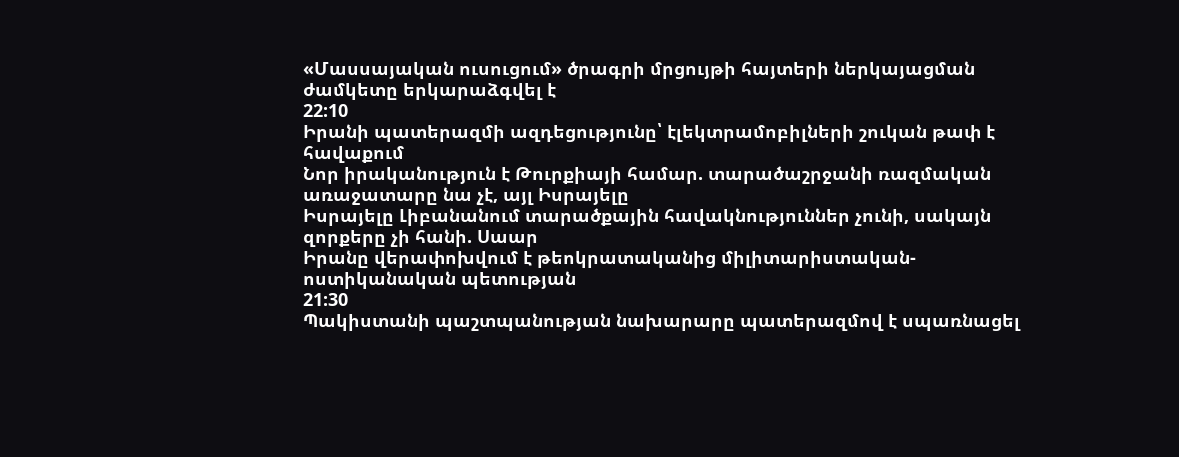«Մասսայական ուսուցում» ծրագրի մրցույթի հայտերի ներկայացման ժամկետը երկարաձգվել է
22:10
Իրանի պատերազմի ազդեցությունը՝ էլեկտրամոբիլների շուկան թափ է հավաքում
Նոր իրականություն է Թուրքիայի համար. տարածաշրջանի ռազմական առաջատարը նա չէ, այլ Իսրայելը
Իսրայելը Լիբանանում տարածքային հավակնություններ չունի, սակայն զորքերը չի հանի. Սաար
Իրանը վերափոխվում է թեոկրատականից միլիտարիստական-ոստիկանական պետության
21:30
Պակիստանի պաշտպանության նախարարը պատերազմով է սպառնացել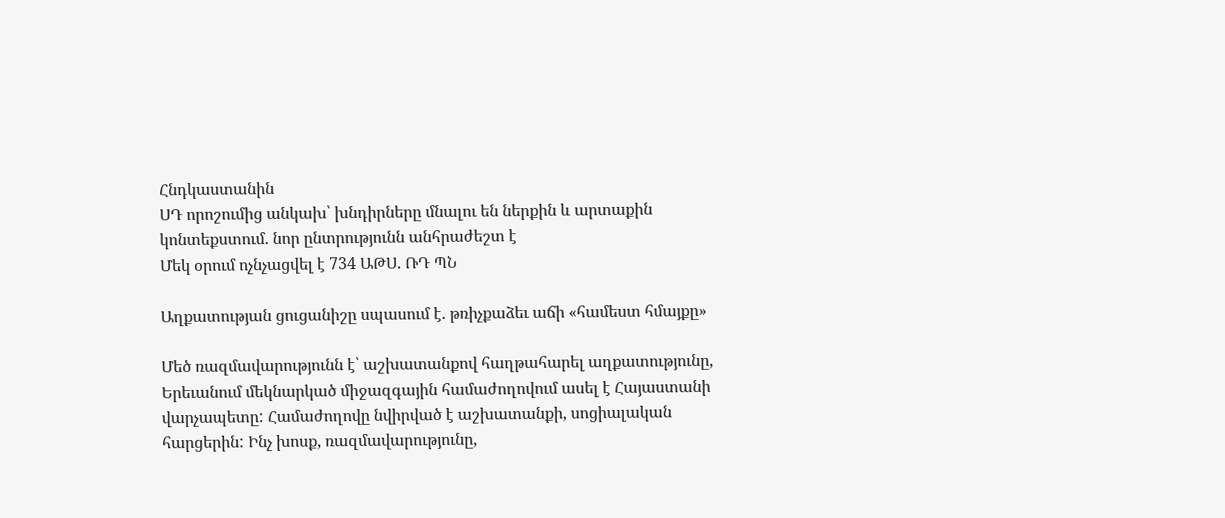Հնդկաստանին
ՍԴ որոշումից անկախ՝ խնդիրները մնալու են ներքին և արտաքին կոնտեքստում. նոր ընտրությունն անհրաժեշտ է
Մեկ օրում ոչնչացվել է 734 ԱԹՍ. ՌԴ ՊՆ

Աղքատության ցուցանիշը սպասում է. թռիչքաձեւ աճի «համեստ հմայքը»

Մեծ ռազմավարությունն է՝ աշխատանքով հաղթահարել աղքատությունը, Երեւանում մեկնարկած միջազգային համաժողովում ասել է Հայաստանի վարչապետը: Համաժողովը նվիրված է աշխատանքի, սոցիալական հարցերին: Ինչ խոսք, ռազմավարությունը,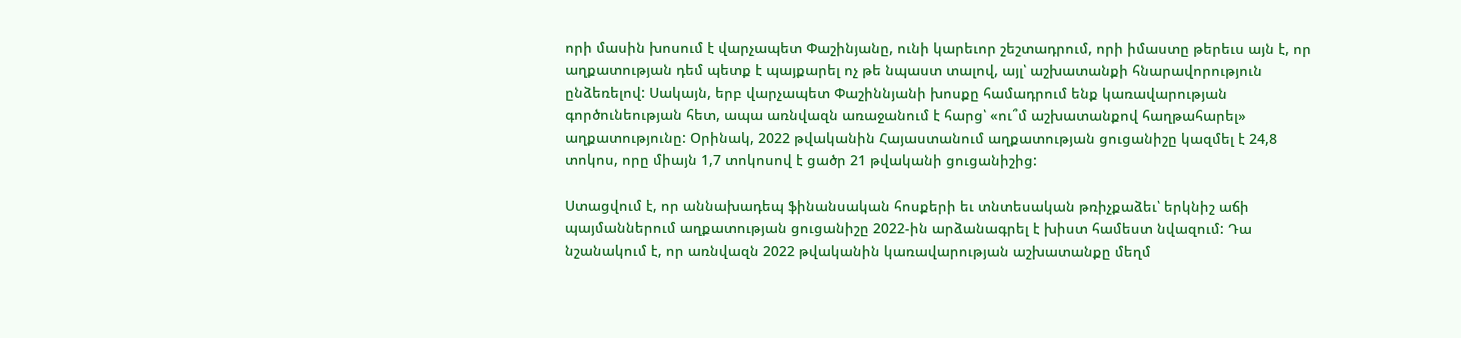որի մասին խոսում է վարչապետ Փաշինյանը, ունի կարեւոր շեշտադրում, որի իմաստը թերեւս այն է, որ աղքատության դեմ պետք է պայքարել ոչ թե նպաստ տալով, այլ՝ աշխատանքի հնարավորություն ընձեռելով: Սակայն, երբ վարչապետ Փաշիննյանի խոսքը համադրում ենք կառավարության գործունեության հետ, ապա առնվազն առաջանում է հարց՝ «ու՞մ աշխատանքով հաղթահարել» աղքատությունը: Օրինակ, 2022 թվականին Հայաստանում աղքատության ցուցանիշը կազմել է 24,8 տոկոս, որը միայն 1,7 տոկոսով է ցածր 21 թվականի ցուցանիշից:

Ստացվում է, որ աննախադեպ ֆինանսական հոսքերի եւ տնտեսական թռիչքաձեւ՝ երկնիշ աճի պայմաններում աղքատության ցուցանիշը 2022-ին արձանագրել է խիստ համեստ նվազում: Դա նշանակում է, որ առնվազն 2022 թվականին կառավարության աշխատանքը մեղմ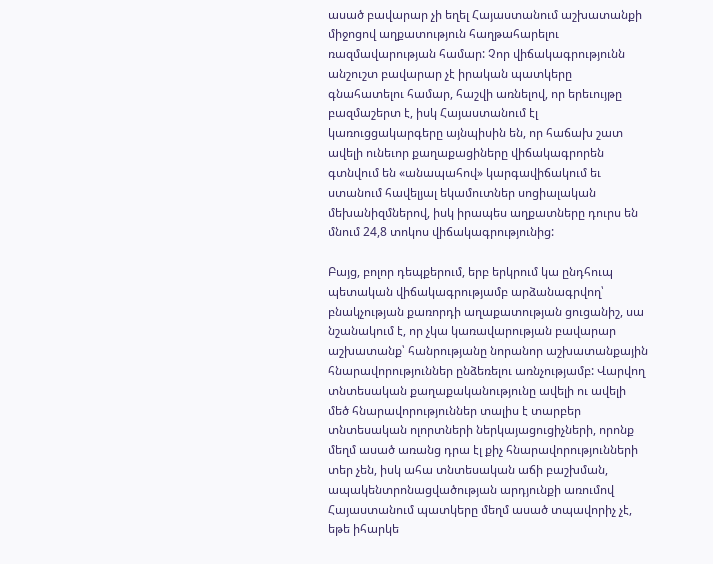ասած բավարար չի եղել Հայաստանում աշխատանքի միջոցով աղքատություն հաղթահարելու ռազմավարության համար: Չոր վիճակագրությունն անշուշտ բավարար չէ իրական պատկերը գնահատելու համար, հաշվի առնելով, որ երեւույթը բազմաշերտ է, իսկ Հայաստանում էլ կառուցցակարգերը այնպիսին են, որ հաճախ շատ ավելի ունեւոր քաղաքացիները վիճակագրորեն գտնվում են «անապահով» կարգավիճակում եւ ստանում հավելյալ եկամուտներ սոցիալական մեխանիզմներով, իսկ իրապես աղքատները դուրս են մնում 24,8 տոկոս վիճակագրությունից:

Բայց, բոլոր դեպքերում, երբ երկրում կա ընդհուպ պետական վիճակագրությամբ արձանագրվող՝ բնակչության քառորդի աղաքատության ցուցանիշ, սա նշանակում է, որ չկա կառավարության բավարար աշխատանք՝ հանրությանը նորանոր աշխատանքային հնարավորություններ ընձեռելու առնչությամբ: Վարվող տնտեսական քաղաքականությունը ավելի ու ավելի մեծ հնարավորություններ տալիս է տարբեր տնտեսական ոլորտների ներկայացուցիչների, որոնք մեղմ ասած առանց դրա էլ քիչ հնարավորությունների տեր չեն, իսկ ահա տնտեսական աճի բաշխման, ապակենտրոնացվածության արդյունքի առումով Հայաստանում պատկերը մեղմ ասած տպավորիչ չէ, եթե իհարկե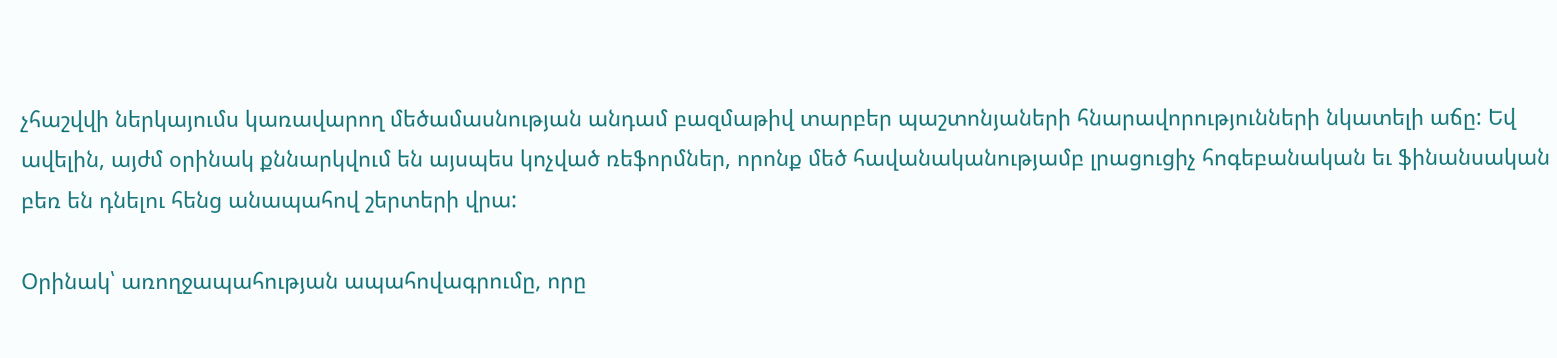չհաշվվի ներկայումս կառավարող մեծամասնության անդամ բազմաթիվ տարբեր պաշտոնյաների հնարավորությունների նկատելի աճը: Եվ ավելին, այժմ օրինակ քննարկվում են այսպես կոչված ռեֆորմներ, որոնք մեծ հավանականությամբ լրացուցիչ հոգեբանական եւ ֆինանսական բեռ են դնելու հենց անապահով շերտերի վրա:

Օրինակ՝ առողջապահության ապահովագրումը, որը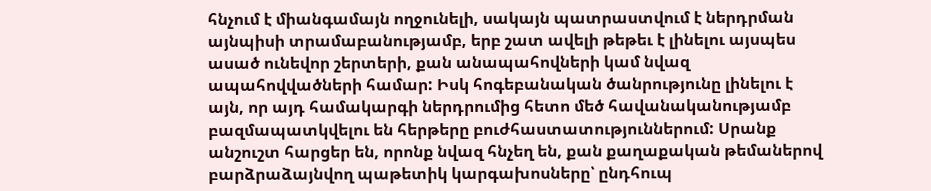հնչում է միանգամայն ողջունելի, սակայն պատրաստվում է ներդրման այնպիսի տրամաբանությամբ, երբ շատ ավելի թեթեւ է լինելու այսպես ասած ունեվոր շերտերի, քան անապահովների կամ նվազ ապահովվածների համար: Իսկ հոգեբանական ծանրությունը լինելու է այն, որ այդ համակարգի ներդրումից հետո մեծ հավանականությամբ բազմապատկվելու են հերթերը բուժհաստատություններում: Սրանք անշուշտ հարցեր են, որոնք նվազ հնչեղ են, քան քաղաքական թեմաներով բարձրաձայնվող պաթետիկ կարգախոսները՝ ընդհուպ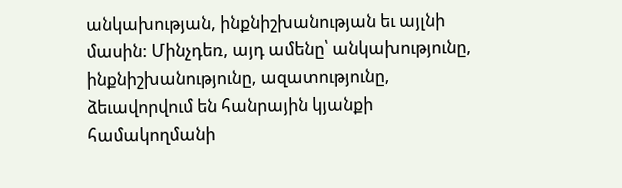անկախության, ինքնիշխանության եւ այլնի մասին: Մինչդեռ, այդ ամենը՝ անկախությունը, ինքնիշխանությունը, ազատությունը, ձեւավորվում են հանրային կյանքի համակողմանի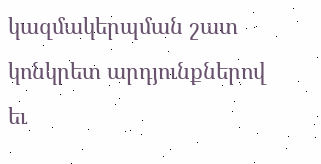կազմակերպման շատ կոնկրետ արդյունքներով եւ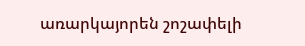առարկայորեն շոշափելի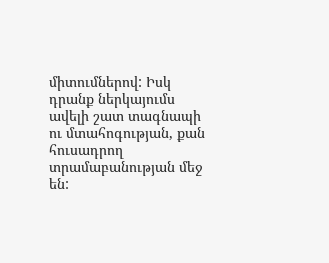միտումներով: Իսկ դրանք ներկայումս ավելի շատ տագնապի ու մտահոգության, քան հուսադրող տրամաբանության մեջ են: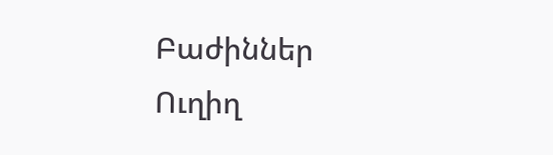Բաժիններ
Ուղիղ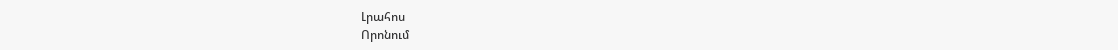Լրահոս
Որոնում